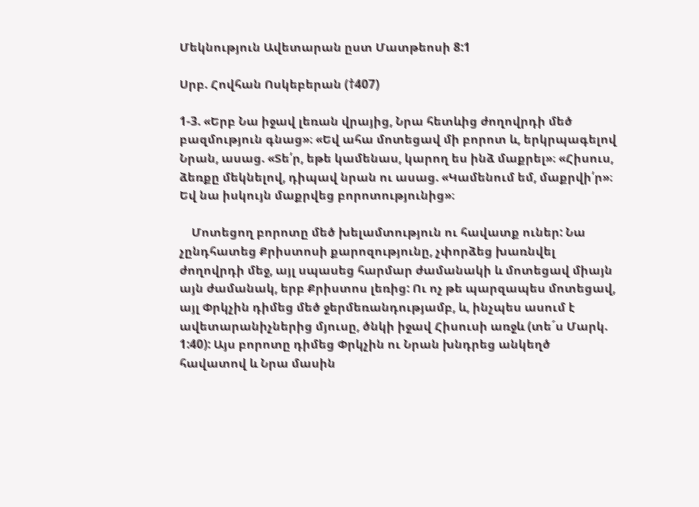Մեկնություն Ավետարան ըստ Մատթեոսի 8:1

Սրբ. Հովհան Ոսկեբերան (†407)

1-3. «Երբ Նա իջավ լեռան վրայից, Նրա հետևից ժողովրդի մեծ բազմություն գնաց»։ «Եվ ահա մոտեցավ մի բորոտ և, երկրպագելով Նրան, ասաց. «Տե՛ր, եթե կամենաս, կարող ես ինձ մաքրել»։ «Հիսուս, ձեռքը մեկնելով, դիպավ նրան ու ասաց. «Կամենում եմ, մաքրվի՛ր»։ Եվ նա իսկույն մաքրվեց բորոտությունից»։

    Մոտեցող բորոտը մեծ խելամտություն ու հավատք ուներ: Նա չընդհատեց Քրիստոսի քարոզությունը, չփորձեց խառնվել ժողովրդի մեջ, այլ սպասեց հարմար ժամանակի և մոտեցավ միայն այն ժամանակ, երբ Քրիստոս լեռից: Ու ոչ թե պարզապես մոտեցավ, այլ Փրկչին դիմեց մեծ ջերմեռանդությամբ, և, ինչպես ասում է ավետարանիչներից մյուսը, ծնկի իջավ Հիսուսի առջև (տե´ս Մարկ. 1:40): Այս բորոտը դիմեց Փրկչին ու Նրան խնդրեց անկեղծ հավատով և Նրա մասին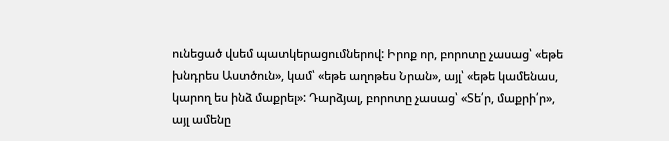ունեցած վսեմ պատկերացումներով: Իրոք որ, բորոտը չասաց՝ «եթե խնդրես Աստծուն», կամ՝ «եթե աղոթես Նրան», այլ՝ «եթե կամենաս, կարող ես ինձ մաքրել»: Դարձյալ, բորոտը չասաց՝ «Տե՛ր, մաքրի՛ր», այլ ամենը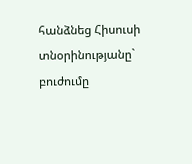հանձնեց Հիսուսի տնօրինությանը` բուժումը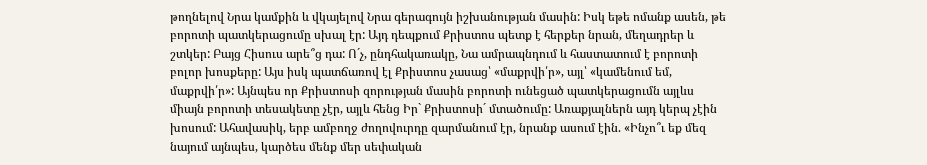թողնելով Նրա կամքին և վկայելով Նրա գերագույն իշխանության մասին: Իսկ եթե ոմանք ասեն, թե բորոտի պատկերացումը սխալ էր: Այդ դեպքում Քրիստոս պետք է հերքեր նրան, մեղադրեր և շտկեր: Բայց Հիսուս արե՞ց դա: Ո´չ, ընդհակառակը, Նա ամրապնդում և հաստատում է բորոտի բոլոր խոսքերը: Այս իսկ պատճառով էլ Քրիստոս չասաց՝ «մաքրվի՛ր», այլ՝ «կամենում եմ, մաքրվի՛ր»: Այնպես որ Քրիստոսի զորության մասին բորոտի ունեցած պատկերացումն այլևս միայն բորոտի տեսակետը չէր, այլև հենց Իր` Քրիստոսի´ մտածումը: Առաքյալներն այդ կերպ չէին խոսում: Ահավասիկ, երբ ամբողջ ժողովուրդը զարմանում էր, նրանք ասում էին. «Ինչո՞ւ եք մեզ նայում այնպես, կարծես մենք մեր սեփական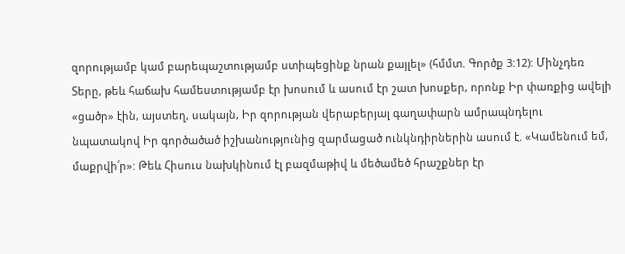զորությամբ կամ բարեպաշտությամբ ստիպեցինք նրան քայլել» (հմմտ. Գործք 3:12): Մինչդեռ Տերը, թեև հաճախ համեստությամբ էր խոսում և ասում էր շատ խոսքեր, որոնք Իր փառքից ավելի «ցածր» էին, այստեղ, սակայն, Իր զորության վերաբերյալ գաղափարն ամրապնդելու նպատակով Իր գործածած իշխանությունից զարմացած ունկնդիրներին ասում է. «Կամենում եմ, մաքրվի՛ր»: Թեև Հիսուս նախկինում էլ բազմաթիվ և մեծամեծ հրաշքներ էր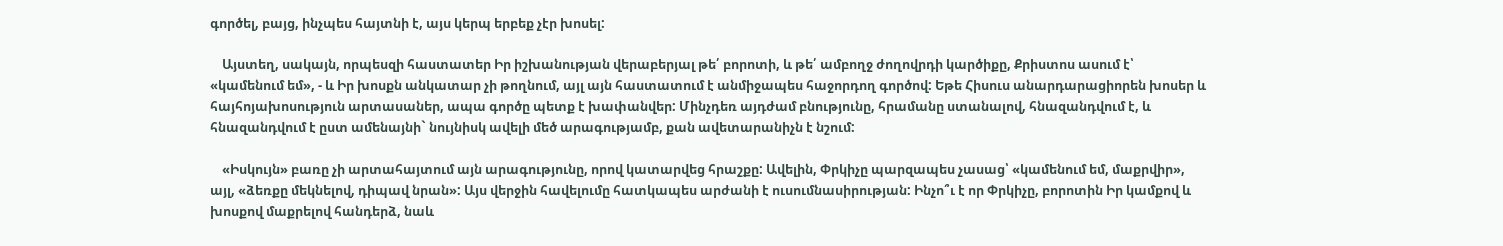գործել, բայց, ինչպես հայտնի է, այս կերպ երբեք չէր խոսել:

    Այստեղ, սակայն, որպեսզի հաստատեր Իր իշխանության վերաբերյալ թե՛ բորոտի, և թե՛ ամբողջ ժողովրդի կարծիքը, Քրիստոս ասում է՝ «կամենում եմ», - և Իր խոսքն անկատար չի թողնում, այլ այն հաստատում է անմիջապես հաջորդող գործով: Եթե Հիսուս անարդարացիորեն խոսեր և հայհոյախոսություն արտասաներ, ապա գործը պետք է խափանվեր: Մինչդեռ այդժամ բնությունը, հրամանը ստանալով, հնազանդվում է, և հնազանդվում է ըստ ամենայնի` նույնիսկ ավելի մեծ արագությամբ, քան ավետարանիչն է նշում:

    «Իսկույն» բառը չի արտահայտում այն արագությունը, որով կատարվեց հրաշքը: Ավելին, Փրկիչը պարզապես չասաց՝ «կամենում եմ, մաքրվիր», այլ, «ձեռքը մեկնելով, դիպավ նրան»: Այս վերջին հավելումը հատկապես արժանի է ուսումնասիրության: Ինչո՞ւ է որ Փրկիչը, բորոտին Իր կամքով և խոսքով մաքրելով հանդերձ, նաև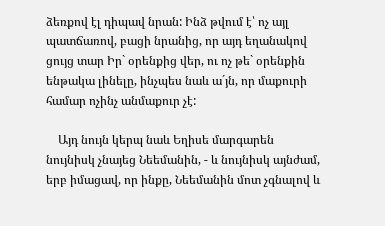ձեռքով էլ դիպավ նրան: Ինձ թվում է՝ ոչ այլ պատճառով, բացի նրանից, որ այդ եղանակով ցույց տար Իր` օրենքից վեր, ու ոչ թե` օրենքին ենթակա լինելը, ինչպես նաև ա´յն, որ մաքուրի համար ոչինչ անմաքուր չէ:

    Այդ նույն կերպ նաև Եղիսե մարգարեն նույնիսկ չնայեց Նեեմանին, - և նույնիսկ այնժամ, երբ իմացավ, որ ինքը, Նեեմանին մոտ չգնալով և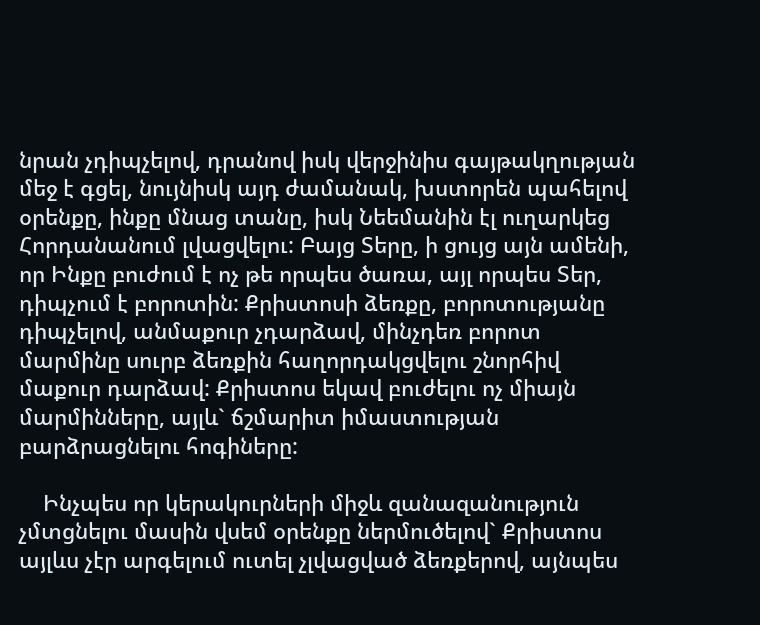նրան չդիպչելով, դրանով իսկ վերջինիս գայթակղության մեջ է գցել, նույնիսկ այդ ժամանակ, խստորեն պահելով օրենքը, ինքը մնաց տանը, իսկ Նեեմանին էլ ուղարկեց Հորդանանում լվացվելու: Բայց Տերը, ի ցույց այն ամենի, որ Ինքը բուժում է ոչ թե որպես ծառա, այլ որպես Տեր, դիպչում է բորոտին: Քրիստոսի ձեռքը, բորոտությանը դիպչելով, անմաքուր չդարձավ, մինչդեռ բորոտ մարմինը սուրբ ձեռքին հաղորդակցվելու շնորհիվ մաքուր դարձավ: Քրիստոս եկավ բուժելու ոչ միայն մարմինները, այլև` ճշմարիտ իմաստության բարձրացնելու հոգիները:

    Ինչպես որ կերակուրների միջև զանազանություն չմտցնելու մասին վսեմ օրենքը ներմուծելով` Քրիստոս այլևս չէր արգելում ուտել չլվացված ձեռքերով, այնպես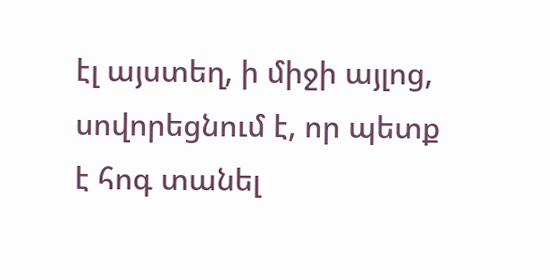էլ այստեղ, ի միջի այլոց, սովորեցնում է, որ պետք է հոգ տանել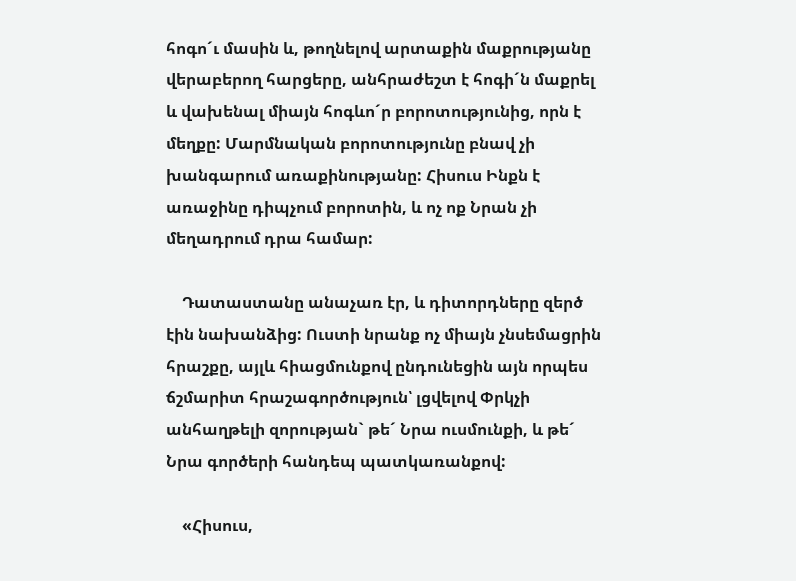հոգո´ւ մասին և, թողնելով արտաքին մաքրությանը վերաբերող հարցերը, անհրաժեշտ է հոգի´ն մաքրել և վախենալ միայն հոգևո´ր բորոտությունից, որն է մեղքը: Մարմնական բորոտությունը բնավ չի խանգարում առաքինությանը: Հիսուս Ինքն է առաջինը դիպչում բորոտին, և ոչ ոք Նրան չի մեղադրում դրա համար:

    Դատաստանը անաչառ էր, և դիտորդները զերծ էին նախանձից: Ուստի նրանք ոչ միայն չնսեմացրին հրաշքը, այլև հիացմունքով ընդունեցին այն որպես ճշմարիտ հրաշագործություն՝ լցվելով Փրկչի անհաղթելի զորության` թե´ Նրա ուսմունքի, և թե´ Նրա գործերի հանդեպ պատկառանքով:

    «Հիսուս,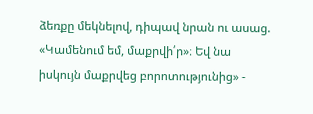ձեռքը մեկնելով, դիպավ նրան ու ասաց. «Կամենում եմ, մաքրվի՛ր»։ Եվ նա իսկույն մաքրվեց բորոտությունից» -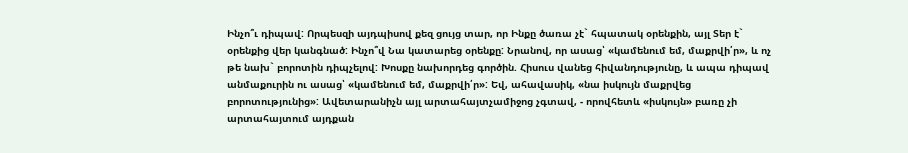Ինչո՞ւ դիպավ: Որպեսզի այդպիսով քեզ ցույց տար, որ Ինքը ծառա չէ` հպատակ օրենքին, այլ Տեր է` օրենքից վեր կանգնած: Ինչո՞վ Նա կատարեց օրենքը: Նրանով, որ ասաց՝ «կամենում եմ, մաքրվի՛ր», և ոչ թե նախ` բորոտին դիպչելով: Խոսքը նախորդեց գործին. Հիսուս վանեց հիվանդությունը, և ապա դիպավ անմաքուրին ու ասաց՝ «կամենում եմ, մաքրվի՛ր»: Եվ, ահավասիկ, «նա իսկույն մաքրվեց բորոտությունից»: Ավետարանիչն այլ արտահայտչամիջոց չգտավ, - որովհետև «իսկույն» բառը չի արտահայտում այդքան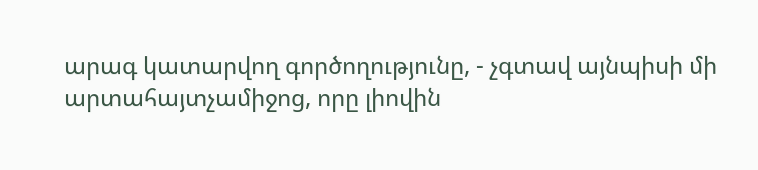արագ կատարվող գործողությունը, - չգտավ այնպիսի մի արտահայտչամիջոց, որը լիովին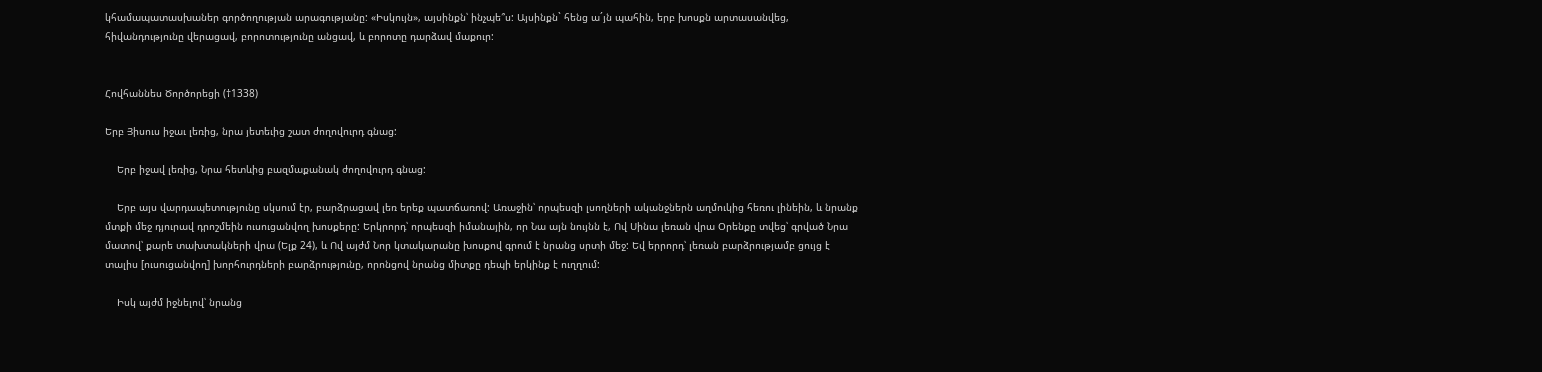կհամապատասխաներ գործողության արագությանը: «Իսկույն», այսինքն՝ ինչպե՞ս: Այսինքն` հենց ա´յն պահին, երբ խոսքն արտասանվեց, հիվանդությունը վերացավ, բորոտությունը անցավ, և բորոտը դարձավ մաքուր:


Հովհաննես Ծործորեցի (†1338)

Երբ Յիսուս իջաւ լեռից, նրա յետեւից շատ ժողովուրդ գնաց:

    Երբ իջավ լեռից, Նրա հետևից բազմաքանակ ժողովուրդ գնաց:

    Երբ այս վարդապետությունը սկսում էր, բարձրացավ լեռ երեք պատճառով: Առաջին՝ որպեսզի լսողների ականջներն աղմուկից հեռու լինեին, և նրանք մտքի մեջ դյուրավ դրոշմեին ուսուցանվող խոսքերը: Երկրորդ՝ որպեսզի իմանային, որ Նա այն նույնն է, Ով Սինա լեռան վրա Օրենքը տվեց՝ գրված Նրա մատով՝ քարե տախտակների վրա (Ելք 24), և Ով այժմ Նոր կտակարանը խոսքով գրում է նրանց սրտի մեջ: Եվ երրորդ՝ լեռան բարձրությամբ ցույց է տալիս [ուսուցանվող] խորհուրդների բարձրությունը, որոնցով նրանց միտքը դեպի երկինք է ուղղում:

    Իսկ այժմ իջնելով՝ նրանց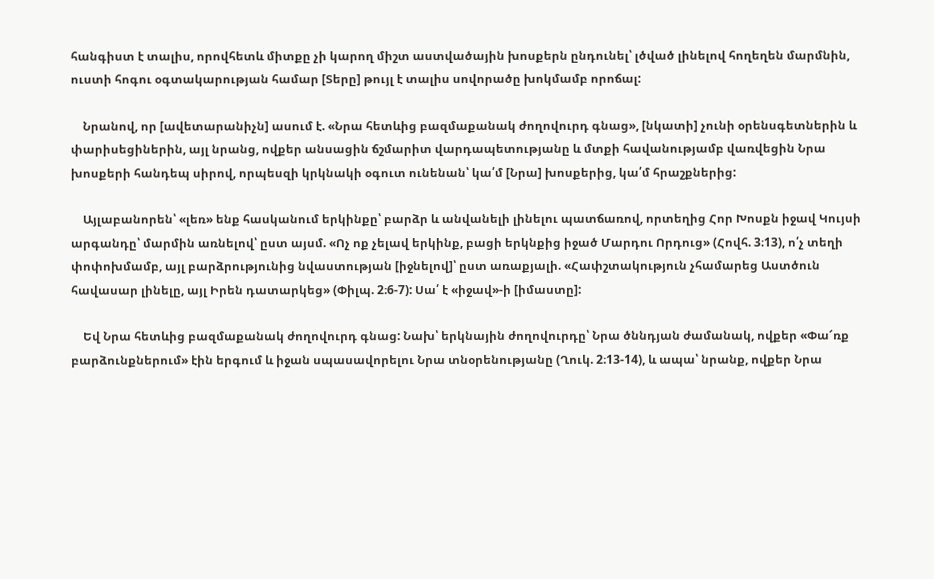հանգիստ է տալիս, որովհետև միտքը չի կարող միշտ աստվածային խոսքերն ընդունել՝ լծված լինելով հողեղեն մարմնին, ուստի հոգու օգտակարության համար [Տերը] թույլ է տալիս սովորածը խոկմամբ որոճալ:

    Նրանով, որ [ավետարանիչն] ասում է. «Նրա հետևից բազմաքանակ ժողովուրդ գնաց», [նկատի] չունի օրենսգետներին և փարիսեցիներին, այլ նրանց, ովքեր անսացին ճշմարիտ վարդապետությանը և մտքի հավանությամբ վառվեցին Նրա խոսքերի հանդեպ սիրով, որպեսզի կրկնակի օգուտ ունենան՝ կա՛մ [Նրա] խոսքերից, կա՛մ հրաշքներից:

    Այլաբանորեն՝ «լեռ» ենք հասկանում երկինքը՝ բարձր և անվանելի լինելու պատճառով, որտեղից Հոր Խոսքն իջավ Կույսի արգանդը՝ մարմին առնելով՝ ըստ այսմ. «Ոչ ոք չելավ երկինք, բացի երկնքից իջած Մարդու Որդուց» (Հովհ. 3։13), ո՛չ տեղի փոփոխմամբ, այլ բարձրությունից նվաստության [իջնելով]՝ ըստ առաքյալի. «Հափշտակություն չհամարեց Աստծուն հավասար լինելը, այլ Իրեն դատարկեց» (Փիլպ. 2։6-7): Սա՛ է «իջավ»-ի [իմաստը]:

    Եվ Նրա հետևից բազմաքանակ ժողովուրդ գնաց: Նախ՝ երկնային ժողովուրդը՝ Նրա ծննդյան ժամանակ, ովքեր «Փա՜ռք բարձունքներում» էին երգում և իջան սպասավորելու Նրա տնօրենությանը (Ղուկ. 2։13-14), և ապա՝ նրանք, ովքեր Նրա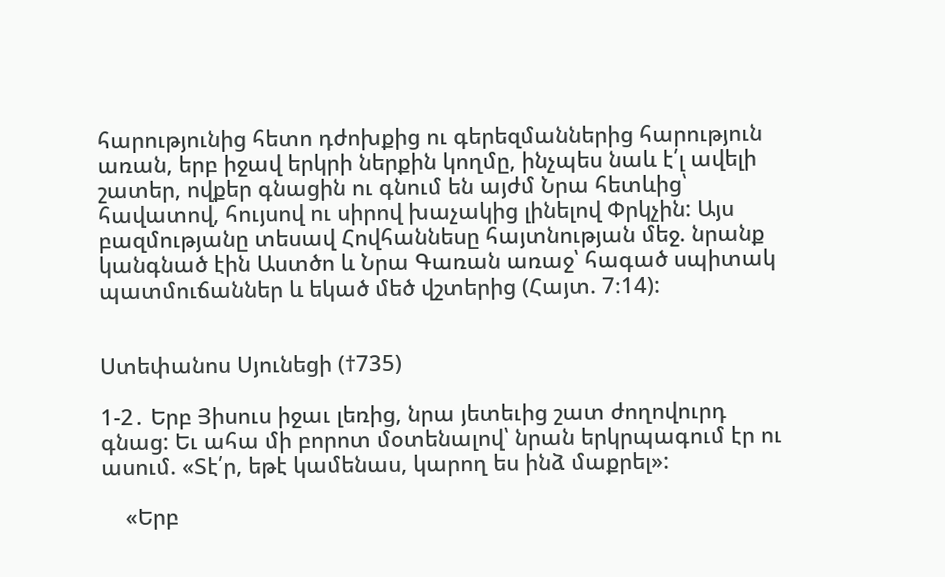հարությունից հետո դժոխքից ու գերեզմաններից հարություն առան, երբ իջավ երկրի ներքին կողմը, ինչպես նաև է՛լ ավելի շատեր, ովքեր գնացին ու գնում են այժմ Նրա հետևից՝ հավատով, հույսով ու սիրով խաչակից լինելով Փրկչին: Այս բազմությանը տեսավ Հովհաննեսը հայտնության մեջ. նրանք կանգնած էին Աստծո և Նրա Գառան առաջ՝ հագած սպիտակ պատմուճաններ և եկած մեծ վշտերից (Հայտ. 7։14):


Ստեփանոս Սյունեցի (†735)

1-2․ Երբ Յիսուս իջաւ լեռից, նրա յետեւից շատ ժողովուրդ գնաց: Եւ ահա մի բորոտ մօտենալով՝ նրան երկրպագում էր ու ասում. «Տէ՛ր, եթէ կամենաս, կարող ես ինձ մաքրել»:

    «Երբ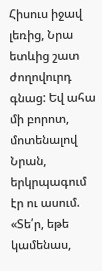Հիսուս իջավ լեռից, Նրա ետևից շատ ժողովուրդ գնաց: Եվ ահա մի բորոտ, մոտենալով Նրան, երկրպագում էր ու ասում. «Տե՛ր, եթե կամենաս,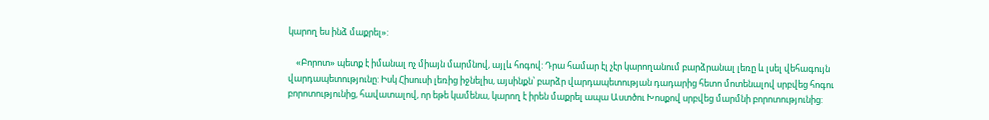կարող ես ինձ մաքրել»:

    «Բորոտ» պետք է իմանալ ոչ միայն մարմնով, այլև հոգով: Դրա համար էլ չէր կարողանում բարձրանալ լեռը և լսել վեհագույն վարդապետությունը: Իսկ Հիսուսի լեռից իջնելիս, այսինքն՝ բարձր վարդապետության դադարից հետո մոտենալով սրբվեց հոգու բորոտությունից, հավատալով, որ եթե կամենա, կարող է իրեն մաքրել ապա Աստծու Խոսքով սրբվեց մարմնի բորոտությունից: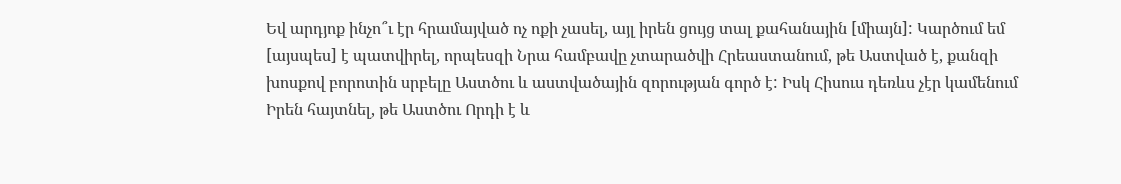Եվ արդյոք ինչո՞ւ էր հրամայված ոչ ոքի չասել, այլ իրեն ցույց տալ քահանային [միայն]: Կարծում եմ [այսպես] է պատվիրել, որպեսզի Նրա համբավը չտարածվի Հրեաստանում, թե Աստված է, քանզի խոսքով բորոտին սրբելը Աստծու և աստվածային զորության գործ է: Իսկ Հիսուս դեռևս չէր կամենում Իրեն հայտնել, թե Աստծու Որդի է և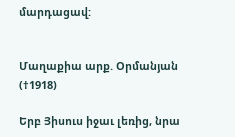մարդացավ:


Մաղաքիա արք. Օրմանյան (†1918)

Երբ Յիսուս իջաւ լեռից, նրա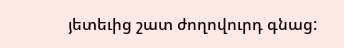յետեւից շատ ժողովուրդ գնաց: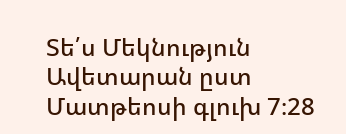Տե՛ս Մեկնություն Ավետարան ըստ Մատթեոսի գլուխ 7։28